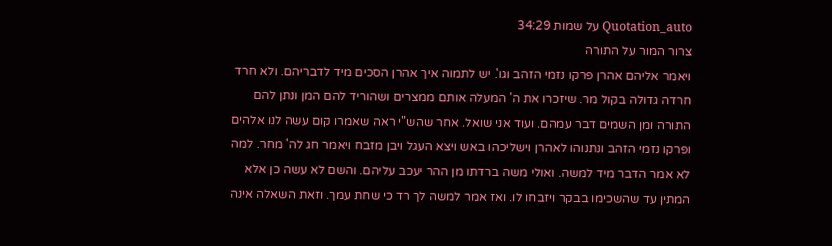Quotation_auto על שמות 34:29
צרור המור על התורה
ויאמר אליהם אהרן פרקו נזמי הזהב וגו'. יש לתמוה איך אהרן הסכים מיד לדבריהם. ולא חרד חרדה גדולה בקול מר. שיזכרו את ה' המעלה אותם ממצרים ושהוריד להם המן ונתן להם התורה ומן השמים דבר עמהם. ועוד אני שואל. אחר שהש"י ראה שאמרו קום עשה לנו אלהים ופרקו נזמי הזהב ונתנוהו לאהרן וישליכהו באש ויצא העגל ויבן מזבח ויאמר חג לה' מחר. למה לא אמר הדבר מיד למשה. ואולי משה ברדתו מן ההר יעכב עליהם. והשם לא עשה כן אלא המתין עד שהשכימו בבקר ויזבחו לו. ואז אמר למשה לך רד כי שחת עמך. וזאת השאלה אינה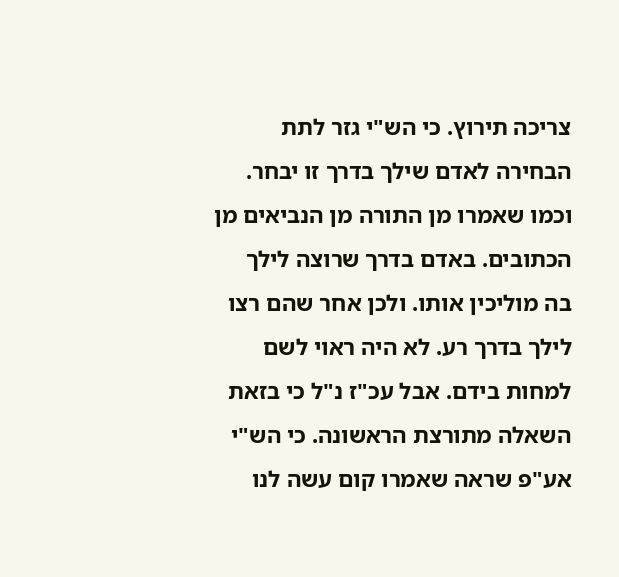צריכה תירוץ. כי הש"י גזר לתת הבחירה לאדם שילך בדרך זו יבחר. וכמו שאמרו מן התורה מן הנביאים מן הכתובים. באדם בדרך שרוצה לילך בה מוליכין אותו. ולכן אחר שהם רצו לילך בדרך רע. לא היה ראוי לשם למחות בידם. אבל עכ"ז נ"ל כי בזאת השאלה מתורצת הראשונה. כי הש"י אע"פ שראה שאמרו קום עשה לנו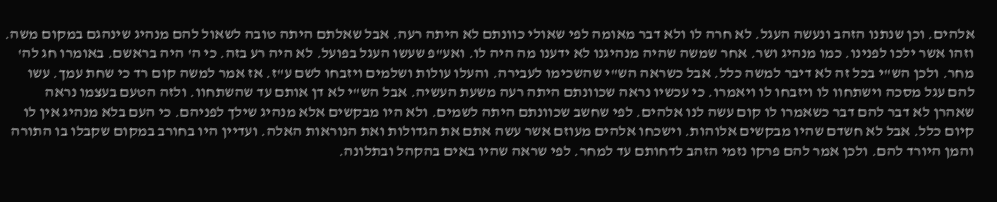אלהים. וכן שנתנו הזהב ונעשה העגל. לא חרה לו ולא דבר מאומה לפי שאולי כוונתם לא היתה רעה. אבל שאלתם היתה טובה לשאול להם מנהיג שינהגם במקום משה. וזהו אשר ילכו לפנינו. כמו מנהיג ושר. אחר שמשה שהיה מנהיגנו לא ידענו מה היה לו. ואע"פ שעשו העגל בפועל. לא היה רע בזה. כי ה' היה בראשם. באומרו חג לה' מחר. ולכן הש"י בכל זה לא דיבר למשה כלל. אבל כשראה הש"י שהשכימו לעבירה. והעלו עולות ושלמים ויזבחו לשם ע"ז. אז אמר למשה קום רד כי שחת עמך. עשו להם עגל מסכה וישתחוו לו ויזבחו לו ויאמרו. כי עכשיו נראה שכוונתם היתה רעה משעת העשיה. אבל הש"י לא דן אותם עד שהשתחוו. ולזה הטעם בעצמו נראה שאהרן לא דבר להם דבר כשאמרו לו קום עשה לנו אלהים. לפי שחשב שכוונתם היתה לשמים. ולא היו מבקשים אלא מנהיג שילך לפניהם. כי העם בלא מנהיג אין לו קיום כלל. אבל לא חשדם שהיו מבקשים אלוהות. וישכחו אלהים מעוזם אשר עשה אתם את הגדולות ואת הנוראות האלה. ועדיין היו בחורב במקום שקבלו בו התורה והמן היורד להם. ולכן אמר להם פרקו נזמי הזהב לדחותם עד למחר. לפי שראה שהיו באים בהקהל ובתלונה.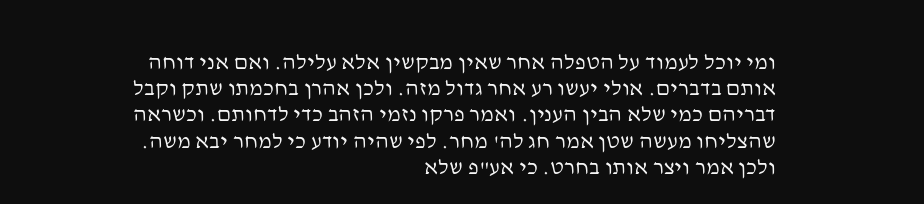ומי יוכל לעמוד על הטפלה אחר שאין מבקשין אלא עלילה. ואם אני דוחה אותם בדברים. אולי יעשו רע אחר גדול מזה. ולכן אהרן בחכמתו שתק וקבל דבריהם כמי שלא הבין הענין. ואמר פרקו נזמי הזהב כדי לדחותם. וכשראה שהצליחו מעשה שטן אמר חג לה' מחר. לפי שהיה יודע כי למחר יבא משה. ולכן אמר ויצר אותו בחרט. כי אע"פ שלא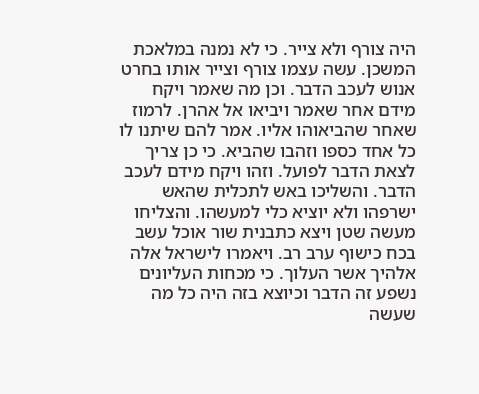היה צורף ולא צייר. כי לא נמנה במלאכת המשכן. עשה עצמו צורף וצייר אותו בחרט אנוש לעכב הדבר. וכן מה שאמר ויקח מידם אחר שאמר ויביאו אל אהרן. לרמוז שאחר שהביאוהו אליו. אמר להם שיתנו לו כל אחד כספו וזהבו שהביא. כי כן צריך לצאת הדבר לפועל. וזהו ויקח מידם לעכב הדבר. והשליכו באש לתכלית שהאש ישרפהו ולא יוציא כלי למעשהו. והצליחו מעשה שטן ויצא כתבנית שור אוכל עשב בכח כישוף ערב רב. ויאמרו לישראל אלה אלהיך אשר העלוך. כי מכחות העליונים נשפע זה הדבר וכיוצא בזה היה כל מה שעשה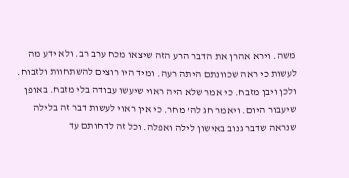משה. וירא אהרן את הדבר הרע הזה שיצאו מכח ערב רב. ולא ידע מה לעשות כי ראה שכוונתם היתה רעה. ומיד היו רוצים להשתחוות ולזבוח. ולכן ויבן מזבח. כי אמר שלא היה ראוי שיעשו עבודה בלי מזבח. באופן שיעבור היום. ויאמר חג לה' מחר. כי אין ראוי לעשות דבר זה בלילה שנראה שדבר גנוב באישון לילה ואפלה. וכל זה לדחותם עד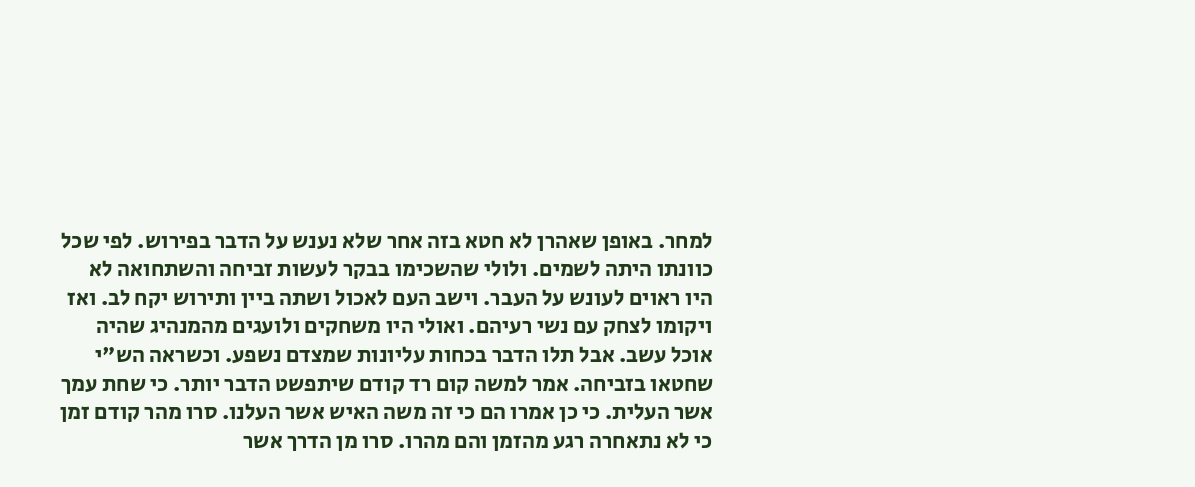למחר. באופן שאהרן לא חטא בזה אחר שלא נענש על הדבר בפירוש. לפי שכל כוונתו היתה לשמים. ולולי שהשכימו בבקר לעשות זביחה והשתחואה לא היו ראוים לעונש על העבר. וישב העם לאכול ושתה ביין ותירוש יקח לב. ואז ויקומו לצחק עם נשי רעיהם. ואולי היו משחקים ולועגים מהמנהיג שהיה אוכל עשב. אבל תלו הדבר בכחות עליונות שמצדם נשפע. וכשראה הש"י שחטאו בזביחה. אמר למשה קום רד קודם שיתפשט הדבר יותר. כי שחת עמך אשר העלית. כי כן אמרו הם כי זה משה האיש אשר העלנו. סרו מהר קודם זמן כי לא נתאחרה רגע מהזמן והם מהרו. סרו מן הדרך אשר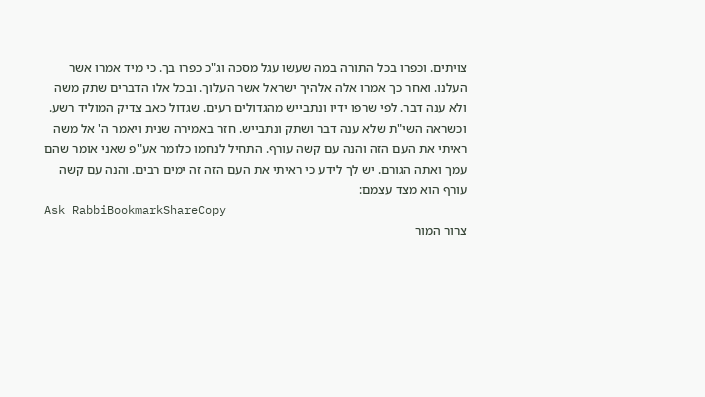צויתים. וכפרו בכל התורה במה שעשו עגל מסכה וג"כ כפרו בך. כי מיד אמרו אשר העלנו. ואחר כך אמרו אלה אלהיך ישראל אשר העלוך. ובכל אלו הדברים שתק משה ולא ענה דבר. לפי שרפו ידיו ונתבייש מהגדולים רעים. שגדול כאב צדיק המוליד רשע. וכשראה השי"ת שלא ענה דבר ושתק ונתבייש. חזר באמירה שנית ויאמר ה' אל משה ראיתי את העם הזה והנה עם קשה עורף. התחיל לנחמו כלומר אע"פ שאני אומר שהם עמך ואתה הגורם. יש לך לידע כי ראיתי את העם הזה זה ימים רבים. והנה עם קשה עורף הוא מצד עצמם:
Ask RabbiBookmarkShareCopy
צרור המור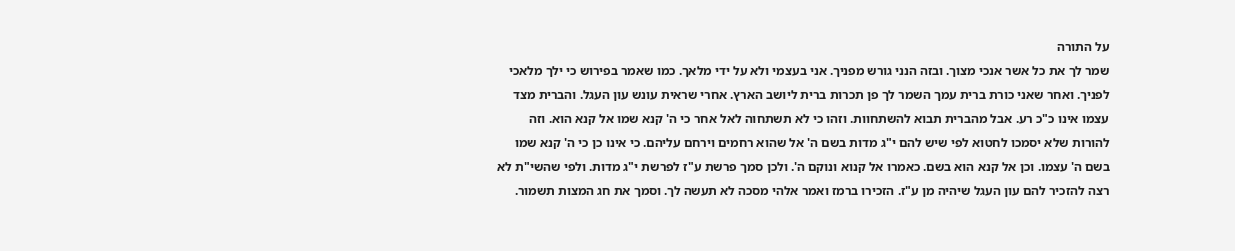על התורה
שמר לך את כל אשר אנכי מצוך. ובזה הנני גורש מפניך. אני בעצמי ולא על ידי מלאך. כמו שאמר בפירוש כי ילך מלאכי לפניך. ואחר שאני כורת ברית עמך השמר לך פן תכרות ברית ליושב הארץ. אחרי שראית עונש עון העגל. והברית מצד עצמו אינו כ"כ רע. אבל מהברית תבוא להשתחוות. וזהו כי לא תשתחוה לאל אחר כי ה' קנא שמו אל קנא הוא. וזה להורות שלא יסמכו לחטוא לפי שיש להם י"ג מדות בשם ה' אל שהוא רחמים וירחם עליהם. כי אינו כן כי ה' קנא שמו בשם ה' עצמו. וכן אל קנא הוא בשם. כאמרו אל קנוא ונוקם ה'. ולכן סמך פרשת ע"ז לפרשת י"ג מדות. ולפי שהשי"ת לא רצה להזכיר להם עון העגל שיהיה מן ע"ז. הזכירו ברמז ואמר אלהי מסכה לא תעשה לך. וסמך את חג המצות תשמור.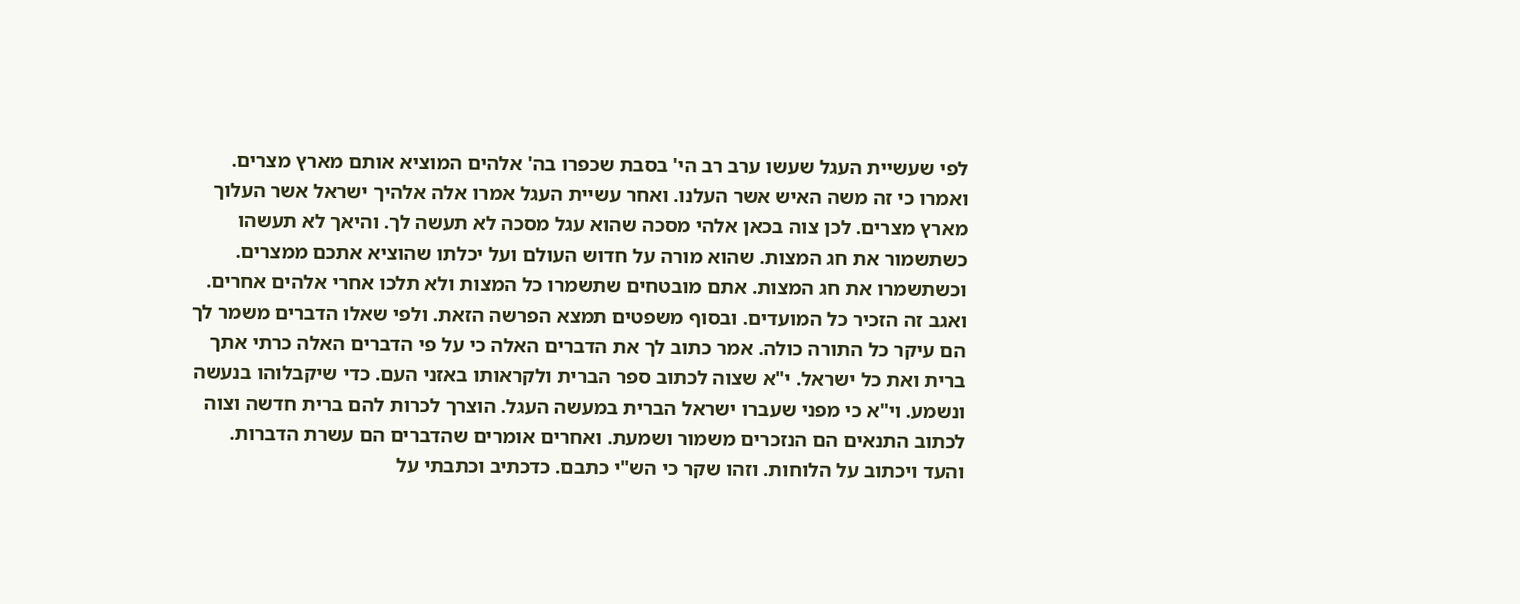לפי שעשיית העגל שעשו ערב רב הי' בסבת שכפרו בה' אלהים המוציא אותם מארץ מצרים. ואמרו כי זה משה האיש אשר העלנו. ואחר עשיית העגל אמרו אלה אלהיך ישראל אשר העלוך מארץ מצרים. לכן צוה בכאן אלהי מסכה שהוא עגל מסכה לא תעשה לך. והיאך לא תעשהו כשתשמור את חג המצות. שהוא מורה על חדוש העולם ועל יכלתו שהוציא אתכם ממצרים. וכשתשמרו את חג המצות. אתם מובטחים שתשמרו כל המצות ולא תלכו אחרי אלהים אחרים. ואגב זה הזכיר כל המועדים. ובסוף משפטים תמצא הפרשה הזאת. ולפי שאלו הדברים משמר לך הם עיקר כל התורה כולה. אמר כתוב לך את הדברים האלה כי על פי הדברים האלה כרתי אתך ברית ואת כל ישראל. י"א שצוה לכתוב ספר הברית ולקראותו באזני העם. כדי שיקבלוהו בנעשה ונשמע. וי"א כי מפני שעברו ישראל הברית במעשה העגל. הוצרך לכרות להם ברית חדשה וצוה לכתוב התנאים הם הנזכרים משמור ושמעת. ואחרים אומרים שהדברים הם עשרת הדברות. והעד ויכתוב על הלוחות. וזהו שקר כי הש"י כתבם. כדכתיב וכתבתי על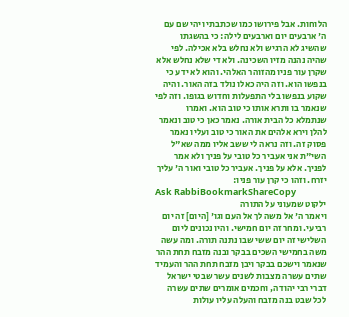הלוחות. אבל פירושו כמו שכתבתי ויהי שם עם ה' ארבעים יום וארבעים לילה: כי בהשגתו שהשיג לא הרגיש ולא נחלש בלא אכילה. לפי שהיה נהנה מזיו השכינה. ולא די שלא נחלש אלא שקרן עור פניו מהזוהר האלהי. והוא לא ידע כי בנפשו הוא. וזה היה כאלו נולד בזה האור. והיה שקוע בנפשו בלי התפעלות וחדוש בגופו. וזה לפי שנאמר בו ותרא אותו כי טוב הוא. ואמרו שנתמלא כל הבית אורה. נאמר כאן כי טוב ונאמר להלן וירא אלהים את האור כי טוב ועליו נאמר פסוק זה. וזה נראה לי ששב אליו ממה שא"ל השי"ת אני אעביר כל טובי על פניך ולא אמר לפניך. אלא על פניך. אעביר כל טובי ואור ה' עליך יזרח. וזהו כי קרן עור פניו:
Ask RabbiBookmarkShareCopy
ילקוט שמעוני על התורה
ויאמר ה' אל משה לך אל העם וגו' [היום] זה יום רביעי. ומחר זה יום חמישי. והיו נכונים ליום השלישי זה יום ששי שבו נתנה תורה. ומה עשה משה בחמישי השכים בבקר ובנה מזבח תחת ההר שנאמר וישכם בבקר ויבן מזבח תחת ההר והעמיד שתים עשרה מצבות לשנים עשר שבטי ישראל דברי רבי יהודה, וחכמים אומרים שתים עשרה לכל שבט בנה מזבח והעלה עליו עולות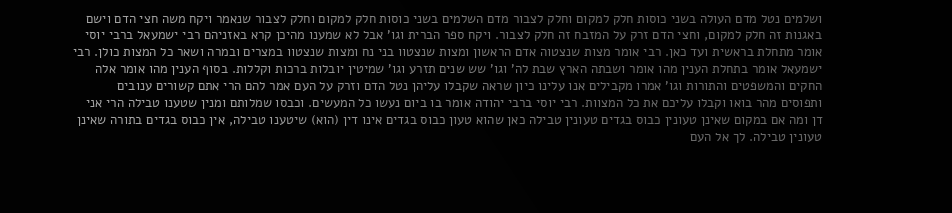ושלמים נטל מדם העולה בשני כוסות חלק למקום וחלק לצבור מדם השלמים בשני כוסות חלק למקום וחלק לצבור שנאמר ויקח משה חצי הדם וישם באגנות זה חלק למקום, וחצי הדם זרק על המזבח זה חלק לצבור. ויקח ספר הברית וגו' אבל לא שמענו מהיכן קרא באזניהם רבי ישמעאל ברבי יוסי אומר מתחלת בראשית ועד כאן. רבי אומר מצות שנצטוה אדם הראשון ומצות שנצטוו בני נח ומצות שנצטוו במצרים ובמרה ושאר כל המצות כולן. רבי ישמעאל אומר בתחלת הענין מהו אומר ושבתה הארץ שבת לה' וגו' שש שנים תזרע וגו' שמיטין יובלות ברכות וקללות. בסוף הענין מהו אומר אלה החקים והמשפטים והתורות וגו' אמרו מקבילים אנו עלינו כיון שראה שקבלו עליהן נטל הדם וזרק על העם אמר להם הרי אתם קשורים ענובים ותפוסים מהר בואו וקבלו עליכם את כל המצוות. רבי יוסי ברבי יהודה אומר בו ביום נעשו כל המעשים. וכבסו שמלותם ומנין שטענו טבילה הרי אני דן ומה אם במקום שאינן טעונין כבוס בגדים טעונין טבילה כאן שהוא טעון כבוס בגדים אינו דין (הוא) שיטענו טבילה, אין כבוס בגדים בתורה שאינן טעונין טבילה. לך אל העם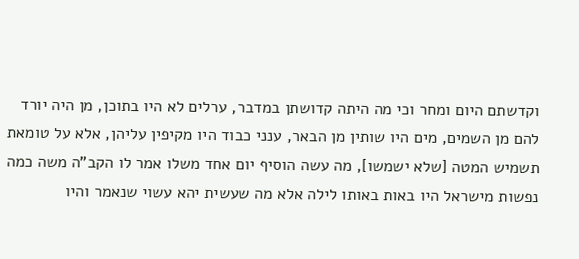וקדשתם היום ומחר וכי מה היתה קדושתן במדבר, ערלים לא היו בתוכן, מן היה יורד להם מן השמים, מים היו שותין מן הבאר, ענני כבוד היו מקיפין עליהן, אלא על טומאת תשמיש המטה [שלא ישמשו], מה עשה הוסיף יום אחד משלו אמר לו הקב"ה משה כמה נפשות מישראל היו באות באותו לילה אלא מה שעשית יהא עשוי שנאמר והיו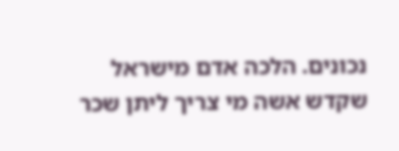נכונים. הלכה אדם מישראל שקדש אשה מי צריך ליתן שכר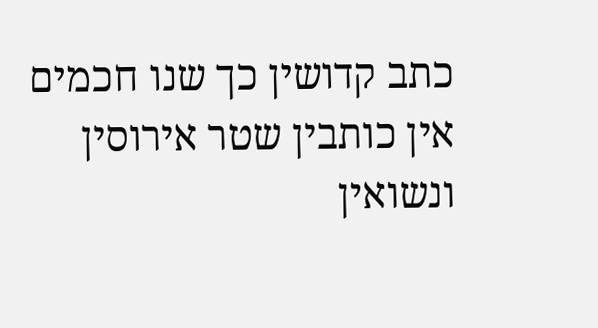כתב קדושין כך שנו חכמים אין כותבין שטר אירוסין ונשואין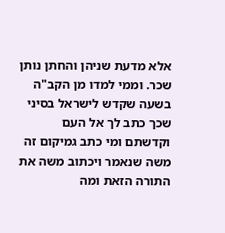אלא מדעת שניהן והחתן נותן שכר. וממי למדו מן הקב"ה בשעה שקדש לישראל בסיני שכך כתב לך אל העם וקדשתם ומי כתב גמיקום זה משה שנאמר ויכתוב משה את התורה הזאת ומה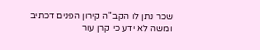שכר נתן לו הקב"ה קירון הפנים דכתיב ומשה לא ידע כי קרן עור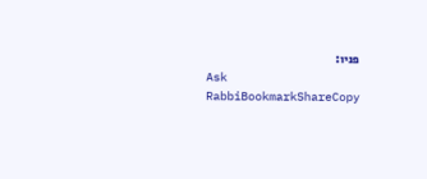פניו:
Ask RabbiBookmarkShareCopy